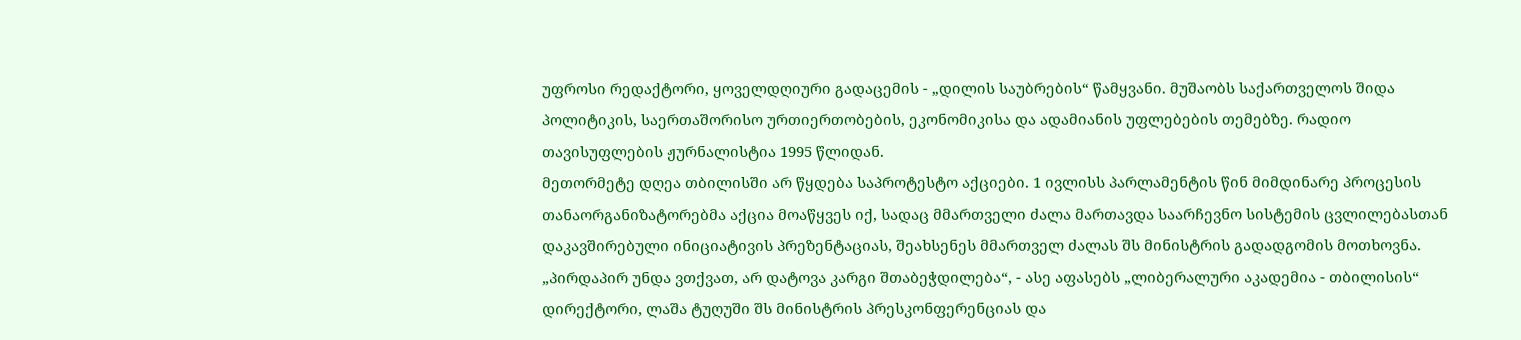უფროსი რედაქტორი, ყოველდღიური გადაცემის - „დილის საუბრების“ წამყვანი. მუშაობს საქართველოს შიდა პოლიტიკის, საერთაშორისო ურთიერთობების, ეკონომიკისა და ადამიანის უფლებების თემებზე. რადიო თავისუფლების ჟურნალისტია 1995 წლიდან.
მეთორმეტე დღეა თბილისში არ წყდება საპროტესტო აქციები. 1 ივლისს პარლამენტის წინ მიმდინარე პროცესის თანაორგანიზატორებმა აქცია მოაწყვეს იქ, სადაც მმართველი ძალა მართავდა საარჩევნო სისტემის ცვლილებასთან დაკავშირებული ინიციატივის პრეზენტაციას, შეახსენეს მმართველ ძალას შს მინისტრის გადადგომის მოთხოვნა.
„პირდაპირ უნდა ვთქვათ, არ დატოვა კარგი შთაბეჭდილება“, - ასე აფასებს „ლიბერალური აკადემია - თბილისის“ დირექტორი, ლაშა ტუღუში შს მინისტრის პრესკონფერენციას და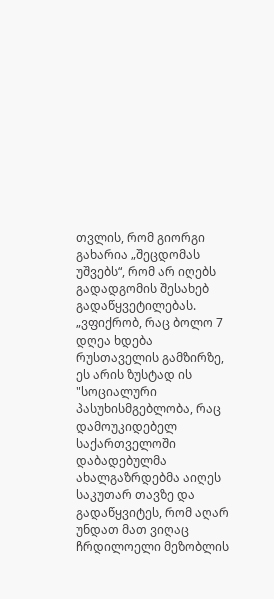თვლის, რომ გიორგი გახარია „შეცდომას უშვებს“, რომ არ იღებს გადადგომის შესახებ გადაწყვეტილებას.
„ვფიქრობ, რაც ბოლო 7 დღეა ხდება რუსთაველის გამზირზე, ეს არის ზუსტად ის "სოციალური პასუხისმგებლობა, რაც დამოუკიდებელ საქართველოში დაბადებულმა ახალგაზრდებმა აიღეს საკუთარ თავზე და გადაწყვიტეს, რომ აღარ უნდათ მათ ვიღაც ჩრდილოელი მეზობლის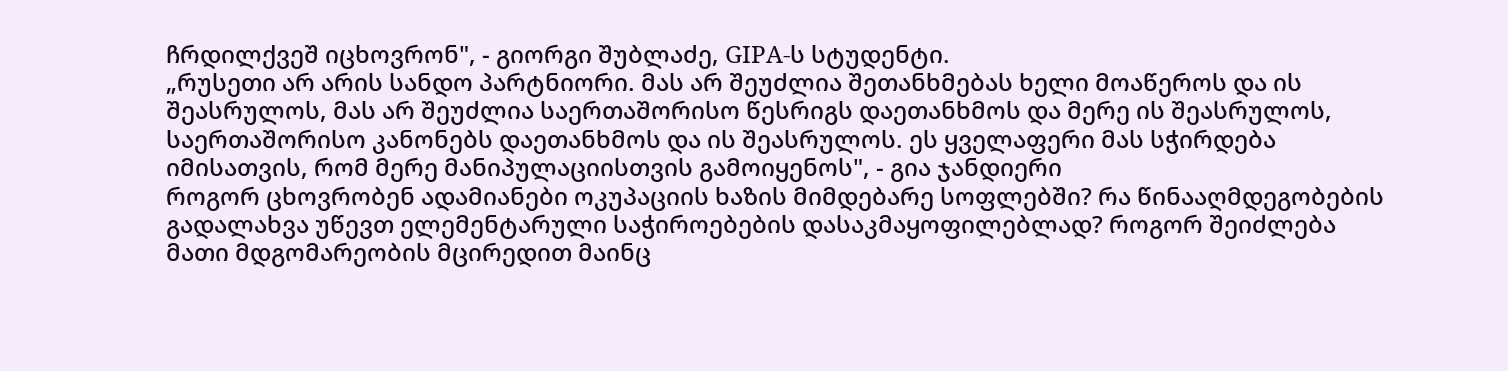ჩრდილქვეშ იცხოვრონ", - გიორგი შუბლაძე, GIPA-ს სტუდენტი.
„რუსეთი არ არის სანდო პარტნიორი. მას არ შეუძლია შეთანხმებას ხელი მოაწეროს და ის შეასრულოს, მას არ შეუძლია საერთაშორისო წესრიგს დაეთანხმოს და მერე ის შეასრულოს, საერთაშორისო კანონებს დაეთანხმოს და ის შეასრულოს. ეს ყველაფერი მას სჭირდება იმისათვის, რომ მერე მანიპულაციისთვის გამოიყენოს", - გია ჯანდიერი
როგორ ცხოვრობენ ადამიანები ოკუპაციის ხაზის მიმდებარე სოფლებში? რა წინააღმდეგობების გადალახვა უწევთ ელემენტარული საჭიროებების დასაკმაყოფილებლად? როგორ შეიძლება მათი მდგომარეობის მცირედით მაინც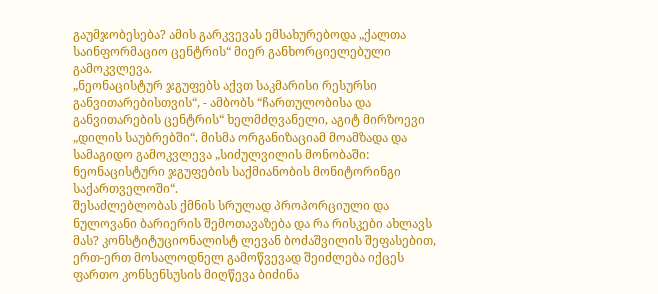გაუმჯობესება? ამის გარკვევას ემსახურებოდა „ქალთა საინფორმაციო ცენტრის“ მიერ განხორციელებული გამოკვლევა.
„ნეონაცისტურ ჯგუფებს აქვთ საკმარისი რესურსი განვითარებისთვის“, - ამბობს “ჩართულობისა და განვითარების ცენტრის“ ხელმძღვანელი, აგიტ მირზოევი „დილის საუბრებში“. მისმა ორგანიზაციამ მოამზადა და სამაგიდო გამოკვლევა „სიძულვილის მონობაში: ნეონაცისტური ჯგუფების საქმიანობის მონიტორინგი საქართველოში“.
შესაძლებლობას ქმნის სრულად პროპორციული და ნულოვანი ბარიერის შემოთავაზება და რა რისკები ახლავს მას? კონსტიტუციონალისტ ლევან ბოძაშვილის შეფასებით, ერთ-ერთ მოსალოდნელ გამოწვევად შეიძლება იქცეს ფართო კონსენსუსის მიღწევა ბიძინა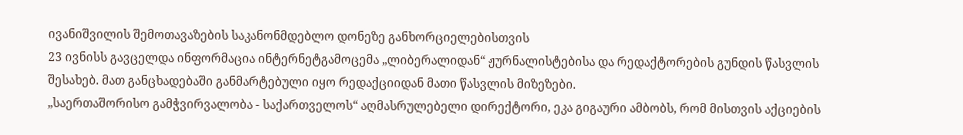ივანიშვილის შემოთავაზების საკანონმდებლო დონეზე განხორციელებისთვის
23 ივნისს გავცელდა ინფორმაცია ინტერნეტგამოცემა „ლიბერალიდან“ ჟურნალისტებისა და რედაქტორების გუნდის წასვლის შესახებ. მათ განცხადებაში განმარტებული იყო რედაქციიდან მათი წასვლის მიზეზები.
„საერთაშორისო გამჭვირვალობა - საქართველოს“ აღმასრულებელი დირექტორი, ეკა გიგაური ამბობს, რომ მისთვის აქციების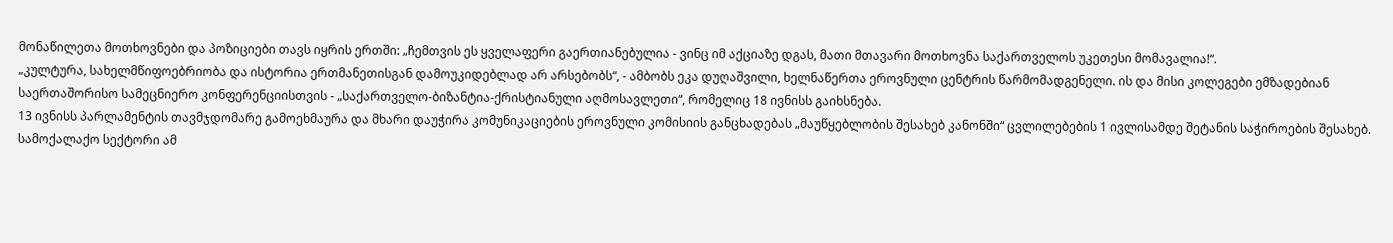მონაწილეთა მოთხოვნები და პოზიციები თავს იყრის ერთში: „ჩემთვის ეს ყველაფერი გაერთიანებულია - ვინც იმ აქციაზე დგას, მათი მთავარი მოთხოვნა საქართველოს უკეთესი მომავალია!“.
„კულტურა, სახელმწიფოებრიობა და ისტორია ერთმანეთისგან დამოუკიდებლად არ არსებობს“, - ამბობს ეკა დუღაშვილი, ხელნაწერთა ეროვნული ცენტრის წარმომადგენელი. ის და მისი კოლეგები ემზადებიან საერთაშორისო სამეცნიერო კონფერენციისთვის - „საქართველო-ბიზანტია-ქრისტიანული აღმოსავლეთი“, რომელიც 18 ივნისს გაიხსნება.
13 ივნისს პარლამენტის თავმჯდომარე გამოეხმაურა და მხარი დაუჭირა კომუნიკაციების ეროვნული კომისიის განცხადებას „მაუწყებლობის შესახებ კანონში“ ცვლილებების 1 ივლისამდე შეტანის საჭიროების შესახებ. სამოქალაქო სექტორი ამ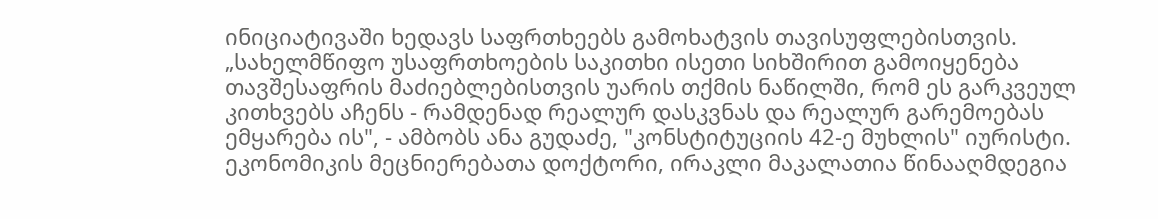ინიციატივაში ხედავს საფრთხეებს გამოხატვის თავისუფლებისთვის.
„სახელმწიფო უსაფრთხოების საკითხი ისეთი სიხშირით გამოიყენება თავშესაფრის მაძიებლებისთვის უარის თქმის ნაწილში, რომ ეს გარკვეულ კითხვებს აჩენს - რამდენად რეალურ დასკვნას და რეალურ გარემოებას ემყარება ის", - ამბობს ანა გუდაძე, "კონსტიტუციის 42-ე მუხლის" იურისტი.
ეკონომიკის მეცნიერებათა დოქტორი, ირაკლი მაკალათია წინააღმდეგია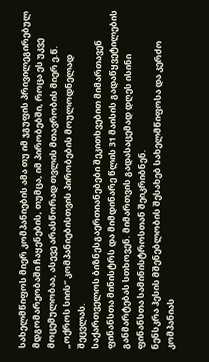სახელმწიფოს მიერ კომპანიების ამა თუ იმ ჯგუფის პრივილეგირებულ მდგომარეობაში ჩაყენების, თუმცა, იმ პირობებში, როცა ეს უკვე მოცემულობაა, ასევე არასწორად თვლის მთავრობის მიერ ე.წ. „ოქროს სიის“ კომპანიებისთვის პირობების მოულოდნელად შეცვლას.
საქართველოს ბიზნესგაერთიანებები შეკითხვებით მიმართავენ ფინანსთა მინისტრს და მიმდინარე წლის 31 მაისის გადაწყვეტილების განმარტებას სთხოვენ. მიმართვის გადასაცემად დღეს ისინი ფინანსთა სამინისტროსთან შეიკრიბნენ.
ნენსკრა ჰესის მშენებლობის შესახებ სახელმწიფოსა და კერძო კომპანიას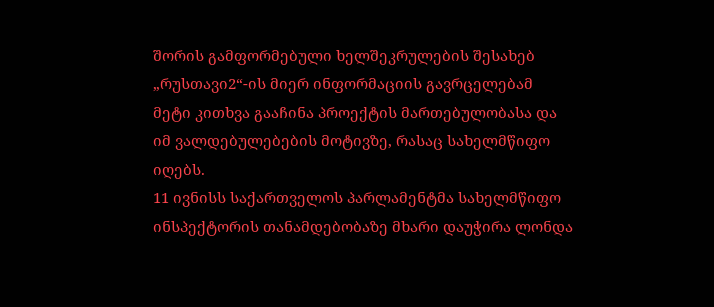შორის გამფორმებული ხელშეკრულების შესახებ „რუსთავი2“-ის მიერ ინფორმაციის გავრცელებამ მეტი კითხვა გააჩინა პროექტის მართებულობასა და იმ ვალდებულებების მოტივზე, რასაც სახელმწიფო იღებს.
11 ივნისს საქართველოს პარლამენტმა სახელმწიფო ინსპექტორის თანამდებობაზე მხარი დაუჭირა ლონდა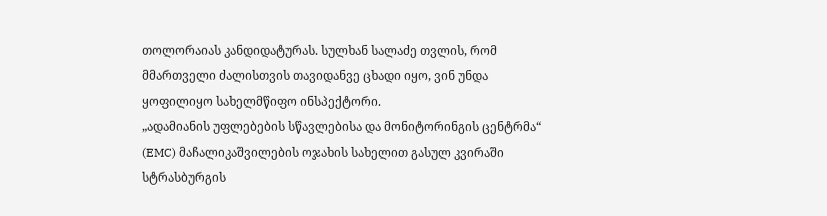თოლორაიას კანდიდატურას. სულხან სალაძე თვლის, რომ მმართველი ძალისთვის თავიდანვე ცხადი იყო, ვინ უნდა ყოფილიყო სახელმწიფო ინსპექტორი.
„ადამიანის უფლებების სწავლებისა და მონიტორინგის ცენტრმა“ (EMC) მაჩალიკაშვილების ოჯახის სახელით გასულ კვირაში სტრასბურგის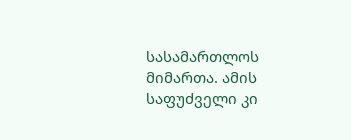სასამართლოს მიმართა. ამის საფუძველი კი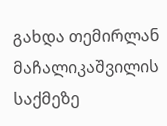გახდა თემირლან მაჩალიკაშვილის საქმეზე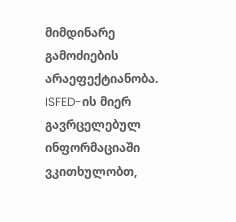მიმდინარე გამოძიების არაეფექტიანობა.
ISFED-ის მიერ გავრცელებულ ინფორმაციაში ვკითხულობთ,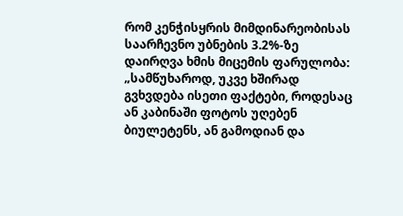რომ კენჭისყრის მიმდინარეობისას საარჩევნო უბნების 3.2%-ზე დაირღვა ხმის მიცემის ფარულობა: „სამწუხაროდ, უკვე ხშირად გვხვდება ისეთი ფაქტები, როდესაც ან კაბინაში ფოტოს უღებენ ბიულეტენს, ან გამოდიან და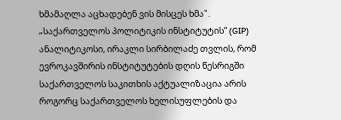ხმამაღლა აცხადებენ ვის მისცეს ხმა".
„საქართველოს პოლიტიკის ინსტიტუტის“ (GIP) ანალიტიკოსი, ირაკლი სირბილაძე თვლის, რომ ევროკავშირის ინსტიტუტების დღის წესრიგში საქართველოს საკითხის აქტუალიზაცია არის როგორც საქართველოს ხელისუფლების და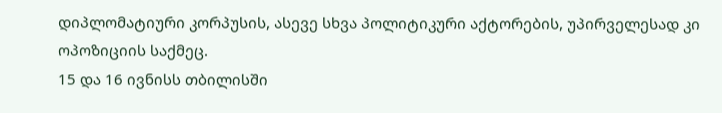დიპლომატიური კორპუსის, ასევე სხვა პოლიტიკური აქტორების, უპირველესად კი ოპოზიციის საქმეც.
15 და 16 ივნისს თბილისში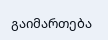გაიმართება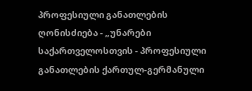პროფესიული განათლების ღონისძიება - „უნარები საქართველოსთვის - პროფესიული განათლების ქართულ-გერმანული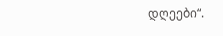დღეები“.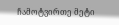ჩამოტვირთე მეტი